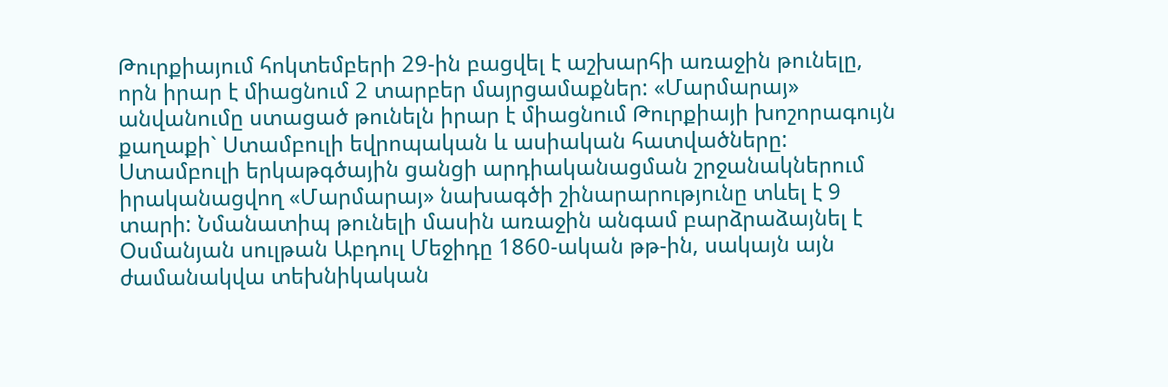Թուրքիայում հոկտեմբերի 29-ին բացվել է աշխարհի առաջին թունելը, որն իրար է միացնում 2 տարբեր մայրցամաքներ: «Մարմարայ» անվանումը ստացած թունելն իրար է միացնում Թուրքիայի խոշորագույն քաղաքի` Ստամբուլի եվրոպական և ասիական հատվածները: Ստամբուլի երկաթգծային ցանցի արդիականացման շրջանակներում իրականացվող «Մարմարայ» նախագծի շինարարությունը տևել է 9 տարի: Նմանատիպ թունելի մասին առաջին անգամ բարձրաձայնել է Օսմանյան սուլթան Աբդուլ Մեջիդը 1860-ական թթ-ին, սակայն այն ժամանակվա տեխնիկական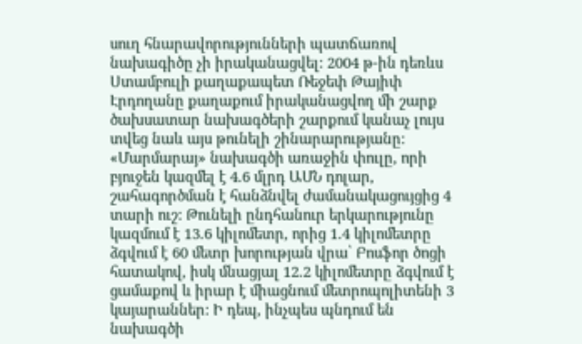սուղ հնարավորությունների պատճառով նախագիծը չի իրականացվել: 2004 թ-ին դեռևս Ստամբուլի քաղաքապետ Ռեջեփ Թայիփ Էրդողանը քաղաքում իրականացվող մի շարք ծախսատար նախագծերի շարքում կանաչ լույս տվեց նաև այս թունելի շինարարությանը: «Մարմարայ» նախագծի առաջին փուլը, որի բյուջեն կազմել է 4.6 մլրդ ԱՄՆ դոլար, շահագործման է հանձնվել ժամանակացույցից 4 տարի ուշ: Թունելի ընդհանուր երկարությունը կազմում է 13.6 կիլոմետր, որից 1.4 կիլոմետրը ձգվում է 60 մետր խորության վրա՝ Բոսֆոր ծոցի հատակով, իսկ մնացյալ 12.2 կիլոմետրը ձգվում է ցամաքով և իրար է միացնում մետրոպոլիտենի 3 կայարաններ: Ի դեպ, ինչպես պնդում են նախագծի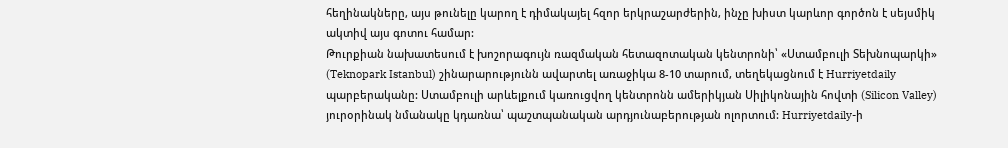հեղինակները, այս թունելը կարող է դիմակայել հզոր երկրաշարժերին, ինչը խիստ կարևոր գործոն է սեյսմիկ ակտիվ այս գոտու համար:
Թուրքիան նախատեսում է խոշորագույն ռազմական հետազոտական կենտրոնի՝ «Ստամբուլի Տեխնոպարկի» (Teknopark Istanbul) շինարարությունն ավարտել առաջիկա 8-10 տարում, տեղեկացնում է Hurriyetdaily պարբերականը: Ստամբուլի արևելքում կառուցվող կենտրոնն ամերիկյան Սիլիկոնային հովտի (Silicon Valley) յուրօրինակ նմանակը կդառնա՝ պաշտպանական արդյունաբերության ոլորտում: Hurriyetdaily-ի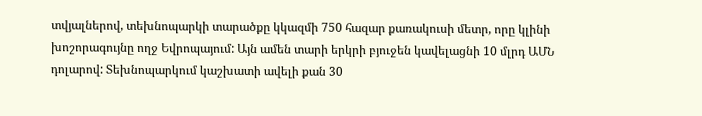տվյալներով, տեխնոպարկի տարածքը կկազմի 750 հազար քառակուսի մետր, որը կլինի խոշորագույնը ողջ Եվրոպայում: Այն ամեն տարի երկրի բյուջեն կավելացնի 10 մլրդ ԱՄՆ դոլարով: Տեխնոպարկում կաշխատի ավելի քան 30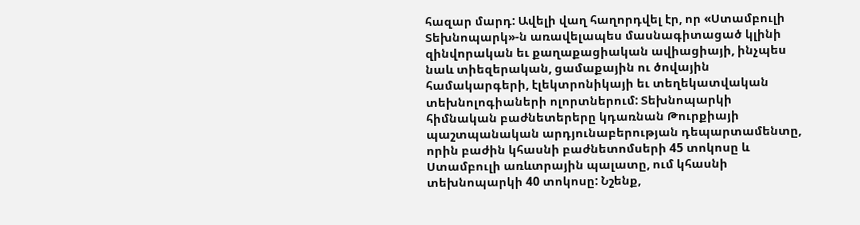հազար մարդ: Ավելի վաղ հաղորդվել էր, որ «Ստամբուլի Տեխնոպարկ»-ն առավելապես մասնագիտացած կլինի զինվորական եւ քաղաքացիական ավիացիայի, ինչպես նաև տիեզերական, ցամաքային ու ծովային համակարգերի, էլեկտրոնիկայի եւ տեղեկատվական տեխնոլոգիաների ոլորտներում: Տեխնոպարկի հիմնական բաժնետերերը կդառնան Թուրքիայի պաշտպանական արդյունաբերության դեպարտամենտը, որին բաժին կհասնի բաժնետոմսերի 45 տոկոսը և Ստամբուլի առևտրային պալատը, ում կհասնի տեխնոպարկի 40 տոկոսը: Նշենք,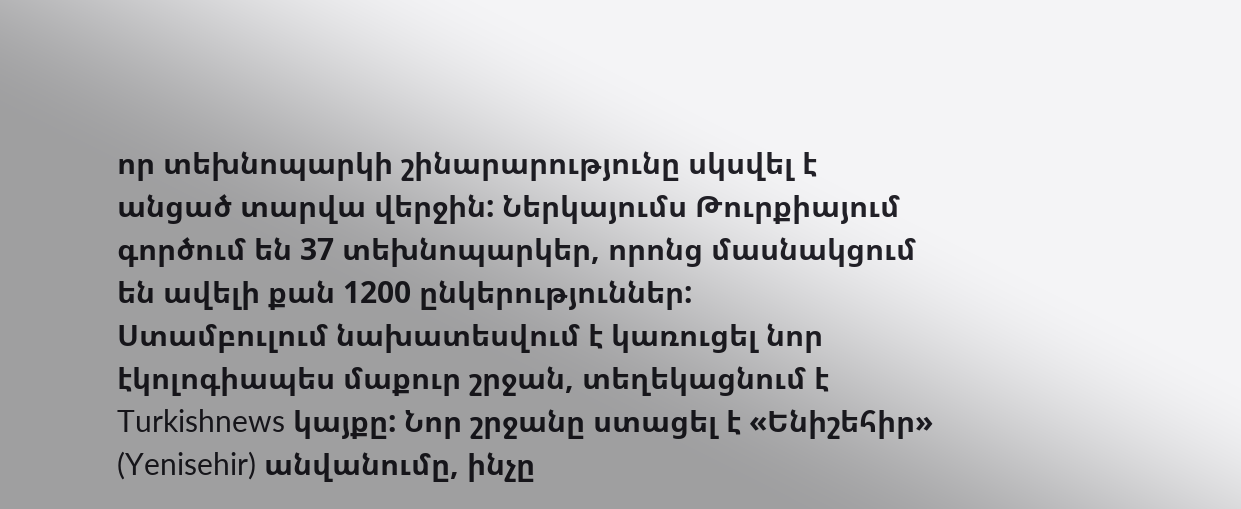որ տեխնոպարկի շինարարությունը սկսվել է անցած տարվա վերջին: Ներկայումս Թուրքիայում գործում են 37 տեխնոպարկեր, որոնց մասնակցում են ավելի քան 1200 ընկերություններ:
Ստամբուլում նախատեսվում է կառուցել նոր էկոլոգիապես մաքուր շրջան, տեղեկացնում է Turkishnews կայքը: Նոր շրջանը ստացել է «Ենիշեհիր» (Yenisehir) անվանումը, ինչը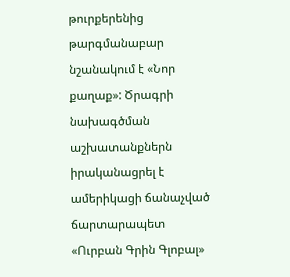թուրքերենից թարգմանաբար նշանակում է «Նոր քաղաք»: Ծրագրի նախագծման աշխատանքներն իրականացրել է ամերիկացի ճանաչված ճարտարապետ «Ուրբան Գրին Գլոբալ»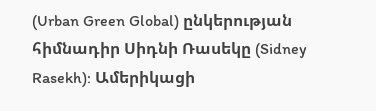(Urban Green Global) ընկերության հիմնադիր Սիդնի Ռասեկը (Sidney Rasekh): Ամերիկացի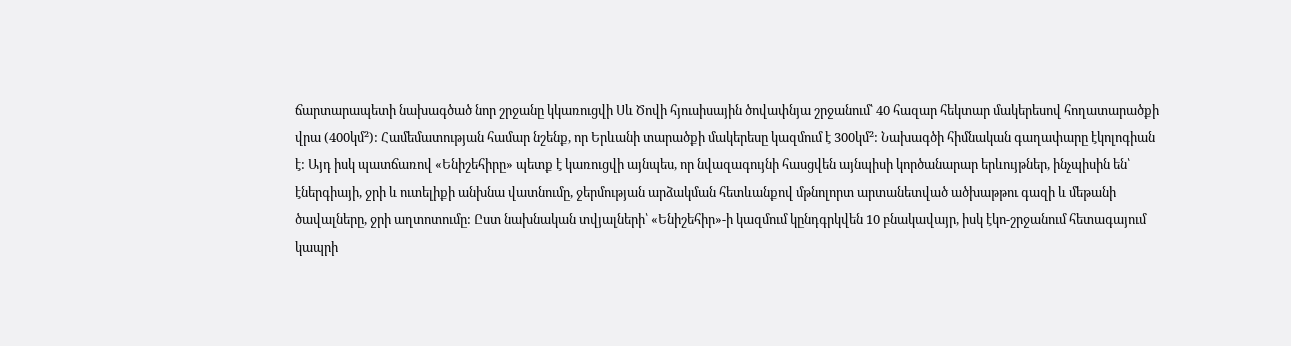ճարտարապետի նախագծած նոր շրջանը կկառուցվի Սև Ծովի հյուսիսային ծովափնյա շրջանում՝ 40 հազար հեկտար մակերեսով հողատարածքի վրա (400կմ²): Համեմատության համար նշենք, որ Երևանի տարածքի մակերեսը կազմում է 300կմ²: Նախագծի հիմնական գաղափարը էկոլոգիան է: Այդ իսկ պատճառով «Ենիշեհիրը» պետք է կառուցվի այնպես, որ նվազագույնի հասցվեն այնպիսի կործանարար երևույթներ, ինչպիսին են՝ էներգիայի, ջրի և ուտելիքի անխնա վատնումը, ջերմության արձակման հետևանքով մթնոլորտ արտանետված ածխաթթու գազի և մեթանի ծավալները, ջրի աղտոտումը: Ըստ նախնական տվյալների՝ «Ենիշեհիր»-ի կազմում կընդգրկվեն 10 բնակավայր, իսկ էկո-շրջանում հետագայում կապրի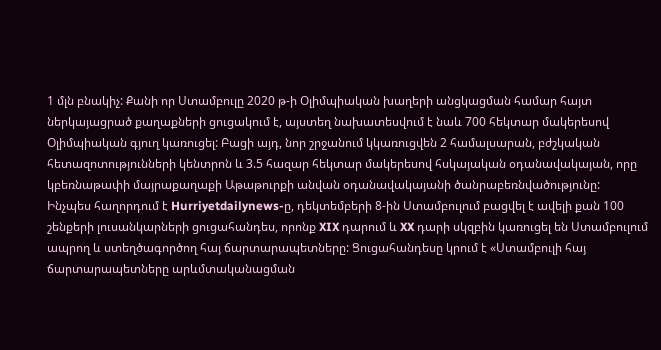1 մլն բնակիչ: Քանի որ Ստամբուլը 2020 թ-ի Օլիմպիական խաղերի անցկացման համար հայտ ներկայացրած քաղաքների ցուցակում է, այստեղ նախատեսվում է նաև 700 հեկտար մակերեսով Օլիմպիական գյուղ կառուցել: Բացի այդ, նոր շրջանում կկառուցվեն 2 համալսարան, բժշկական հետազոտությունների կենտրոն և 3.5 հազար հեկտար մակերեսով հսկայական օդանավակայան, որը կբեռնաթափի մայրաքաղաքի Աթաթուրքի անվան օդանավակայանի ծանրաբեռնվածությունը:
Ինչպես հաղորդում է Hurriyetdailynews-ը, դեկտեմբերի 8-ին Ստամբուլում բացվել է ավելի քան 100 շենքերի լուսանկարների ցուցահանդես, որոնք XIX դարում և XX դարի սկզբին կառուցել են Ստամբուլում ապրող և ստեղծագործող հայ ճարտարապետները: Ցուցահանդեսը կրում է «Ստամբուլի հայ ճարտարապետները արևմտականացման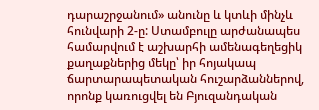դարաշրջանում» անունը և կտևի մինչև հունվարի 2-ը: Ստամբուլը արժանապես համարվում է աշխարհի ամենագեղեցիկ քաղաքներից մեկը՝ իր հոյակապ ճարտարապետական հուշարձաններով, որոնք կառուցվել են Բյուզանդական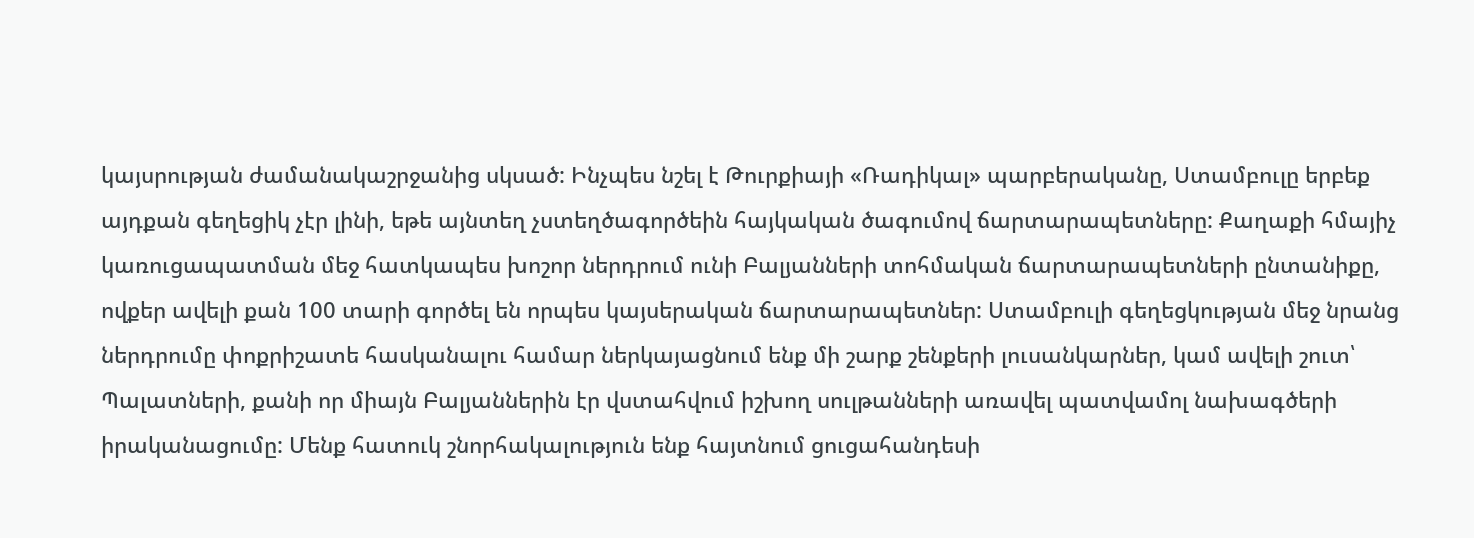կայսրության ժամանակաշրջանից սկսած: Ինչպես նշել է Թուրքիայի «Ռադիկալ» պարբերականը, Ստամբուլը երբեք այդքան գեղեցիկ չէր լինի, եթե այնտեղ չստեղծագործեին հայկական ծագումով ճարտարապետները: Քաղաքի հմայիչ կառուցապատման մեջ հատկապես խոշոր ներդրում ունի Բալյանների տոհմական ճարտարապետների ընտանիքը, ովքեր ավելի քան 100 տարի գործել են որպես կայսերական ճարտարապետներ: Ստամբուլի գեղեցկության մեջ նրանց ներդրումը փոքրիշատե հասկանալու համար ներկայացնում ենք մի շարք շենքերի լուսանկարներ, կամ ավելի շուտ՝ Պալատների, քանի որ միայն Բալյաններին էր վստահվում իշխող սուլթանների առավել պատվամոլ նախագծերի իրականացումը: Մենք հատուկ շնորհակալություն ենք հայտնում ցուցահանդեսի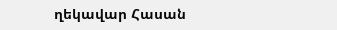ղեկավար Հասան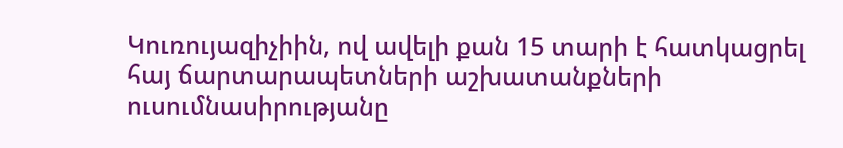Կուռույազիչիին, ով ավելի քան 15 տարի է հատկացրել հայ ճարտարապետների աշխատանքների ուսումնասիրությանը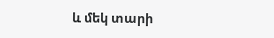և մեկ տարի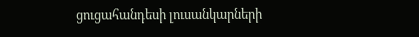ցուցահանդեսի լուսանկարների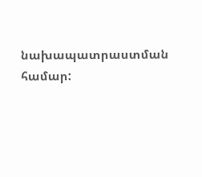նախապատրաստման համար: